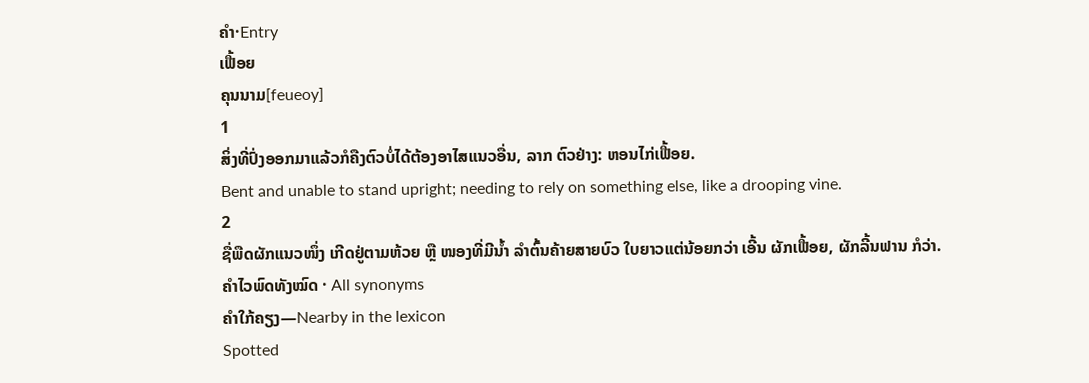ຄຳ·Entry
ເຟື້ອຍ
ຄຸນນາມ[feueoy]
1
ສິ່ງທີ່ປົ່ງອອກມາແລ້ວກໍຄືງຕົວບໍ່ໄດ້ຕ້ອງອາໄສແນວອື່ນ, ລາກ ຕົວຢ່າງ: ຫອນໄກ່ເຟື້ອຍ.
Bent and unable to stand upright; needing to rely on something else, like a drooping vine.
2
ຊື່ພືດຜັກແນວໜຶ່ງ ເກີດຢູ່ຕາມຫ້ວຍ ຫຼື ໜອງທີ່ມີນ້ຳ ລຳຕົ້ນຄ້າຍສາຍບົວ ໃບຍາວແຕ່ນ້ອຍກວ່າ ເອີ້ນ ຜັກເຟື້ອຍ, ຜັກລີ້ນຟານ ກໍວ່າ.
ຄຳໄວພົດທັງໝົດ · All synonyms
ຄຳໃກ້ຄຽງ—Nearby in the lexicon
Spotted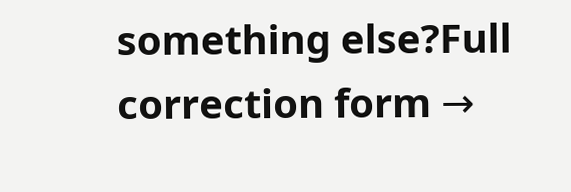something else?Full correction form →